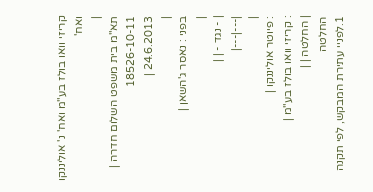קריזי וואו בולז בע"מ ואח' נ' אוליננקו ואח'
|
תא"מ בית משפט השלום חדרה |
18526-10-11
24.6.2013 |
|
בפני : נאסר ג'השאן |
|
| - נגד - | |
|---|---|
|
: פיוטר אוליננקו |
: קריזי וואו בולז בע"מ |
| החלטה | |
החלטה
1.לפניי עתירת המבקש, לפי תקנה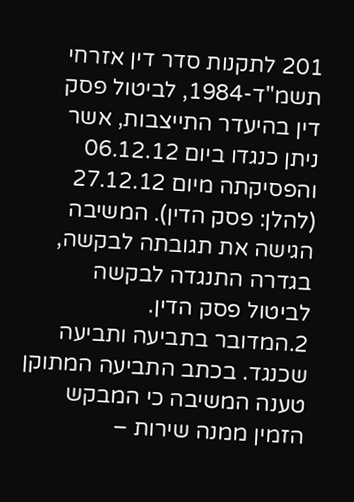201 לתקנות סדר דין אזרחי תשמ"ד-1984, לביטול פסק דין בהיעדר התייצבות, אשר ניתן כנגדו ביום 06.12.12 והפסיקתה מיום 27.12.12 (להלן: פסק הדין). המשיבה הגישה את תגובתה לבקשה, בגדרה התנגדה לבקשה לביטול פסק הדין.
2.המדובר בתביעה ותביעה שכנגד. בכתב התביעה המתוקן טענה המשיבה כי המבקש הזמין ממנה שירות –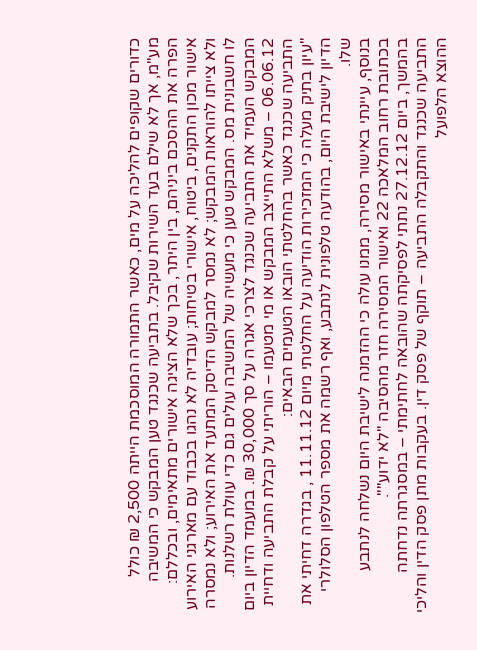כדורים שקופים להליכה על מים, כאשר התמורה המוסכמת הייתה 2,500 ₪ כולל מע"מ, אך לא שילם בעד השירות שקיבל. בתביעה שכנגד טען המבקש כי המשיבה הפרה את ההסכם ביניהם, בין היתר, בכך שלא הציגה אישורים מתאימים, ובכללם: אישור מכון התקנים, ביטוח, אישורי בטיחות; עובדיה לא נהגו בכבוד עם מארגני האירוע ולא צייתו להוראות המבקש; לא נמסר למבקש הדיסק המתעד את האירוע; ולא נמסרה לו חשבונית מס. המבקש טען כי מעשיה של המשיבה עולים גם כדי עוולת רשלנות. המבקש העמיד את התביעה שכנגד לצרכי אגרה על סך 30,000 ₪. במעמד הדיון ביום 06.06.12 – משלא התייצב המבקש או מי מטעמו – הוריתי על קבלת התביעה ודחיית התביעה שכנגד כאשר בהחלטתי הובאו הטעמים הבאים:
"עיון בתיק מעלה כי המזכירות הודיעה על החלטתי מיום 11.11.12 , בגדרה דחיתי את הדיון לישיבת היום, בהודעה טלפונית לנתבע, ואף רשמה את מספר הטלפון הסלולרי שלו.
בנוסף, עיינתי באישור מסירה, ממנו עולה כי ההזמנה לישיבת היום נשלחה לנתבע בכתובת רחוב המלאכה 22 ואישור המסירה חזר מהסיבה "לא ידוע"".
בהמשך, ביום 27.12.12 נתתי לפסיקתה שהובאה לחתימתי – במסגרתה נדחתה התביעה שכנגד והתקבלה התביעה – תוקף של פסק דין. בעקבות מתן פסק הדין והליכי ההוצא הלפועל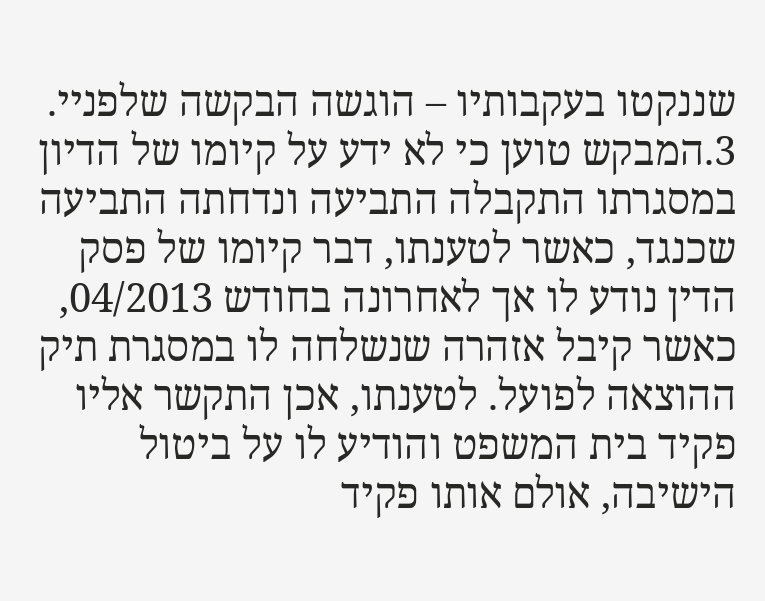שננקטו בעקבותיו – הוגשה הבקשה שלפניי.
3.המבקש טוען כי לא ידע על קיומו של הדיון במסגרתו התקבלה התביעה ונדחתה התביעה שכנגד, כאשר לטענתו, דבר קיומו של פסק הדין נודע לו אך לאחרונה בחודש 04/2013, כאשר קיבל אזהרה שנשלחה לו במסגרת תיק ההוצאה לפועל. לטענתו, אכן התקשר אליו פקיד בית המשפט והודיע לו על ביטול הישיבה, אולם אותו פקיד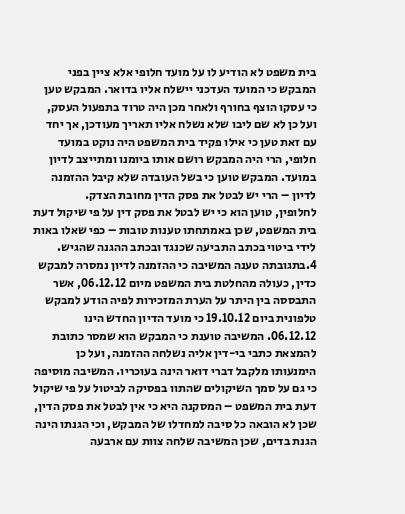בית משפט לא הודיע לו על מועד חלופי אלא ציין בפני המבקש כי המועד העדכני יישלח אליו בדואר. המבקש טען כי עסקו הוצף בחורף ולאחר מכן היה טרוד בתפעול העסק, ועל כן לא שם ליבו שלא נשלח אליו תאריך מעודכן, אך יחד עם זאת טען כי אילו פקיד בית המשפט היה נוקט במועד חלופי, הרי היה המבקש רושם אותו ביומנו ומתייצב לדיון במועד. המבקש טוען כי בשל העובדה שלא קיבל ההזמנה לדיון – הרי יש לבטל את פסק הדין מחובת הצדק.
לחלופין, טוען הוא כי יש לבטל את פסק דין על פי שיקול דעת בית המשפט, שכן באמתחתו טענות טובות – כפי שאלו באות לידי ביטוי בכתב התביעה שכנגד ובכתב ההגנה שהגיש.
4.בתגובתה טענה המשיבה כי ההזמנה לדיון נמסרה למבקש כדין, כעולה מהחלטת בית המשפט מיום 06.12.12, אשר התבססה בין היתר על הערת המזכירות לפיה הודע למבקש טלפונית ביום 19.10.12 כי מועד הדיון החדש הינו 06.12.12. המשיבה טוענת כי המבקש הוא שמסר כתובת להמצאת כתבי בי-דין אליה נשלחה ההזמנה, ועל כן הימנעותו מלקבל דברי דואר הינה בעוכריו. המשיבה מוסיפה כי גם על סמך השיקולים שהתוו בפסיקה לביטול על פי שיקול דעת בית המשפט – המסקנה היא כי אין לבטל את פסק הדין, שכן לא הובאה כל סיבה למחדלו של המבקש, וכי הגנתו הינה הגנת בדים, שכן המשיבה שלחה צוות עם ארבעה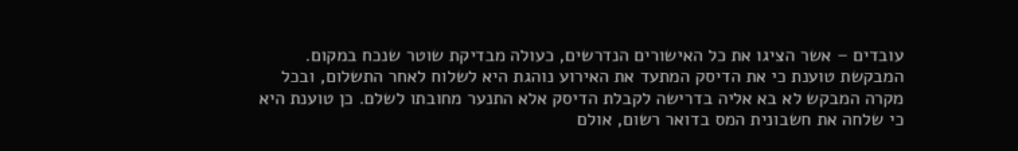עובדים – אשר הציגו את כל האישורים הנדרשים, כעולה מבדיקת שוטר שנכח במקום. המבקשת טוענת כי את הדיסק המתעד את האירוע נוהגת היא לשלוח לאחר התשלום, ובכל מקרה המבקש לא בא אליה בדרישה לקבלת הדיסק אלא התנער מחובתו לשלם. כן טוענת היא כי שלחה את חשבונית המס בדואר רשום, אולם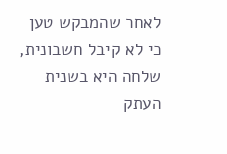לאחר שהמבקש טען כי לא קיבל חשבונית, שלחה היא בשנית העתק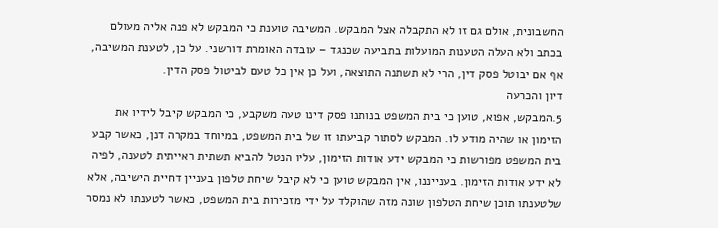החשבונית, אולם גם זו לא התקבלה אצל המבקש. המשיבה טוענת כי המבקש לא פנה אליה מעולם בכתב ולא העלה הטענות המועלות בתביעה שכנגד – עובדה האומרת דורשני. על כן, לטענת המשיבה, אף אם יבוטל פסק דין, הרי לא תשתנה התוצאה, ועל כן אין כל טעם לביטול פסק הדין.
דיון והכרעה
5.המבקש, אפוא, טוען כי בית המשפט בנותנו פסק דינו טעה משקבע, כי המבקש קיבל לידיו את הזימון או שהיה מודע לו. המבקש לסתור קביעתו זו של בית המשפט, במיוחד במקרה דנן, כאשר קבע בית המשפט מפורשות כי המבקש ידע אודות הזימון, עליו הנטל להביא תשתית ראייתית לטענה, לפיה לא ידע אודות הזימון. בענייננו, אין המבקש טוען כי לא קיבל שיחת טלפון בעניין דחיית הישיבה, אלא שלטענתו תוכן שיחת הטלפון שונה מזה שהוקלד על ידי מזכירות בית המשפט, כאשר לטענתו לא נמסר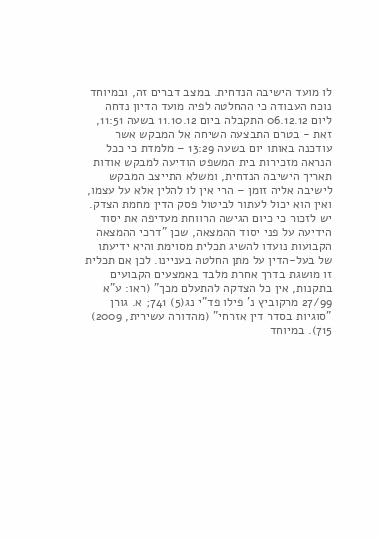לו מועד הישיבה הנדחית. במצב דברים זה, ובמיוחד נוכח העבודה כי ההחלטה לפיה מועד הדיון נדחה ליום 06.12.12 התקבלה ביום 11.10.12 בשעה 11:51, זאת - בטרם התבצעה השיחה אל המבקש אשר עודכנה באותו יום בשעה 13:29 – מלמדת כי ככל הנראה מזכירות בית המשפט הודיעה למבקש אודות תאריך הישיבה הנדחית, ומשלא התייצב המבקש לישיבה אליה זומן – הרי אין לו להלין אלא על עצמו, ואין הוא יכול לעתור לביטול פסק הדין מחמת הצדק. יש לזכור כי כיום הגישה הרווחת מעדיפה את יסוד הידיעה על פני יסוד ההמצאה, שכן "דרכי ההמצאה הקבועות נועדו להשיג תכלית מסוימת והיא ידיעתו של בעל-הדין על מתן החלטה בעניינו. לכן אם תכלית זו מושגת בדרך אחרת מלבד באמצעים הקבועים בתקנות, אין כל הצדקה להתעלם מכך" (ראו: ע"א 27/99 מרקוביץ נ' פילו פד"י נג(5) 741; א. גורן "סוגיות בסדר דין אזרחי" (מהדורה עשירית, 2009) 715). במיוחד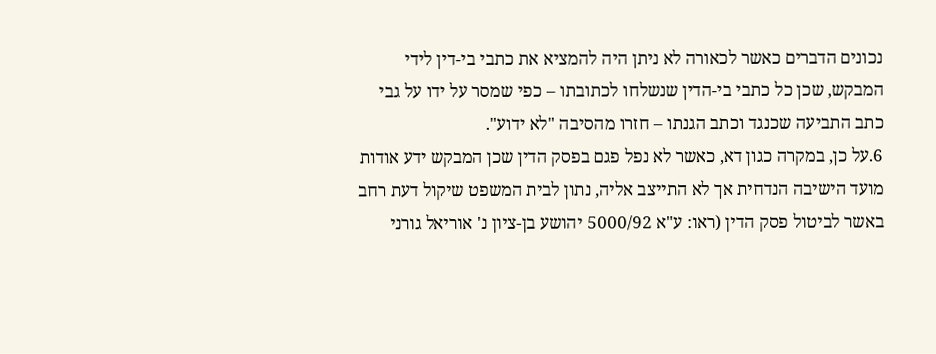נכונים הדברים כאשר לכאורה לא ניתן היה להמציא את כתבי בי-דין לידי המבקש, שכן כל כתבי בי-הדין שנשלחו לכתובתו – כפי שמסר על ידו על גבי כתב התביעה שכנגד וכתב הגנתו – חזרו מהסיבה "לא ידוע".
6.על כן, במקרה כגון דא, כאשר לא נפל פגם בפסק הדין שכן המבקש ידע אודות מועד הישיבה הנדחית אך לא התייצב אליה, נתון לבית המשפט שיקול דעת רחב באשר לביטול פסק הדין (ראו: ע"א 5000/92 יהושע בן-ציון נ' אוריאל גורני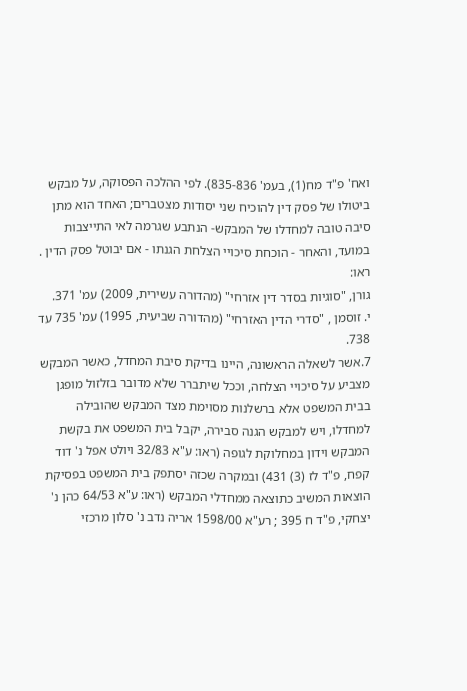ואח' פ"ד מח(1), בעמ' 835-836). לפי ההלכה הפסוקה, על מבקש ביטולו של פסק דין להוכיח שני יסודות מצטברים; האחד הוא מתן סיבה טובה למחדלו של המבקש- הנתבע שגרמה לאי התייצבות במועד, והאחר - הוכחת סיכויי הצלחת הגנתו - אם יבוטל פסק הדין .
ראו:
גורן, "סוגיות בסדר דין אזרחי" (מהדורה עשירית, 2009) עמ' 371.
י. זוסמן , "סדרי הדין האזרחי" (מהדורה שביעית, 1995) עמ' 735 עד 738.
7.אשר לשאלה הראשונה, היינו בדיקת סיבת המחדל, כאשר המבקש מצביע על סיכויי הצלחה, וככל שיתברר שלא מדובר בזלזול מופגן בבית המשפט אלא ברשלנות מסוימת מצד המבקש שהובילה למחדלו, ויש למבקש הגנה סבירה, יקבל בית המשפט את בקשת המבקש וידון במחלוקת לגופה (ראו: ע"א 32/83 ויולט אפל נ' דוד קפח, פ"ד לז (3) 431) ובמקרה שכזה יסתפק בית המשפט בפסיקת הוצאות המשיב כתוצאה ממחדלי המבקש (ראו: ע"א 64/53 כהן נ' יצחקי, פ"ד ח 395 ; רע"א 1598/00 אריה נדב נ' סלון מרכזי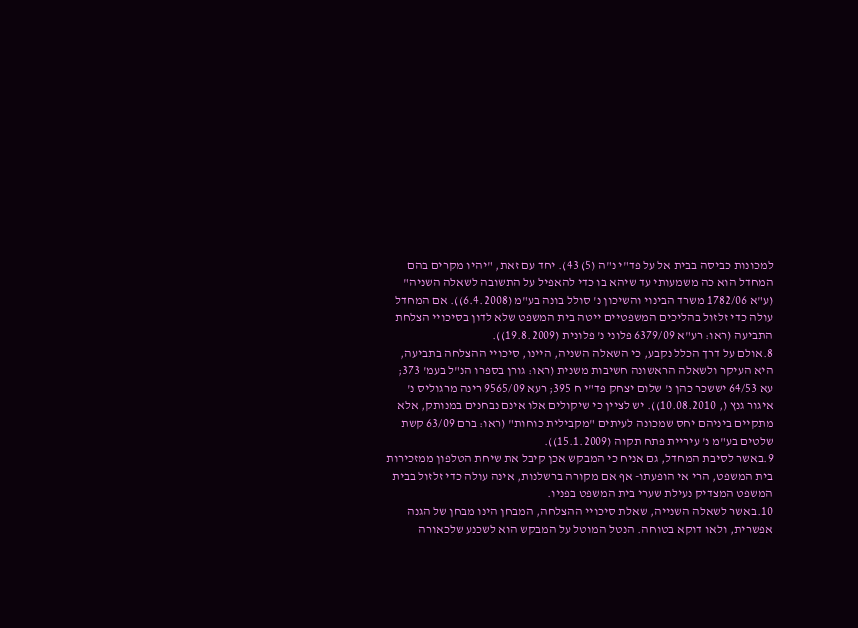למכונות כביסה בבית אל על פד"י נ"ה (5) 43). יחד עם זאת, "יהיו מקרים בהם המחדל הוא כה משמעותי עד שיהא בו כדי להאפיל על התשובה לשאלה השניה" (ע"א 1782/06 משרד הבינוי והשיכון נ' סולל בונה בע"מ (6.4.2008)). אם המחדל עולה כדי זלזול בהליכים המשפטיים ייטה בית המשפט שלא לדון בסיכויי הצלחת התביעה (ראו: רע"א 6379/09 פלוני נ' פלונית (19.8.2009)).
8.אולם על דרך הכלל נקבע, כי השאלה השניה, היינו, סיכויי ההצלחה בתביעה, היא העיקר ולשאלה הראשונה חשיבות משנית (ראו: גורן בספרו הנ"ל בעמ' 373; עא 64/53 יששכר כהן נ' שלום יצחק פד"י ח 395; רעא 9565/09 רינה מרגוליס נ' איגור גנץ (, 10.08.2010)). יש לציין כי שיקולים אלו אינם נבחנים במנותק, אלא מתקיים ביניהם יחס שמכונה לעיתים "מקבילית כוחות" (ראו: ברם 63/09 קשת שלטים בע"מ נ' עיריית פתח תקוה (15.1.2009)).
9.באשר לסיבת המחדל, גם אניח כי המבקש אכן קיבל את שיחת הטלפון ממזכירות בית המשפט, הרי אי הופעתו- אף אם מקורה ברשלנות, אינה עולה כדי זלזול בבית המשפט המצדיק נעילת שערי בית המשפט בפניו.
10.באשר לשאלה השנייה, שאלת סיכויי ההצלחה, המבחן הינו מבחן של הגנה אפשרית, ולאו דוקא בטוחה. הנטל המוטל על המבקש הוא לשכנע שלכאורה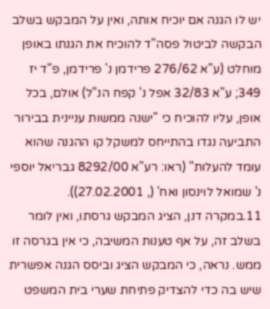יש לו הגנה אם יוכיח אותה, ואין על המבקש בשלב הבקשה לביטול פסה"ד להוכיח את הגנתו באופן מוחלט (ע"א 276/62 פרידמן נ' פרידמן, פ"ד יז 349; ע"א 32/83 אפל נ' קפח הנ"ל) אולם, בכל אופן, עליו להוכיח כי "ישנה ממשות עניינית בבירור התביעה נגדו בהתייחס למשקל קו ההגנה שהוא עומד להעלות" (ראו: רע"א 8292/00 גבריאל יוספי נ' שמואל לוינסון ואח' (, 27.02.2001)).
11.במקרה דנן, הציג המבקש גרסתו, ואין לומר בשלב זה, על אף טענות המשיבה, כי אין בגרסה זו ממש. נראה, כי המבקש הציג וביסס הגנה אפשרית שיש בה כדי להצדיק פתיחת שערי בית המשפט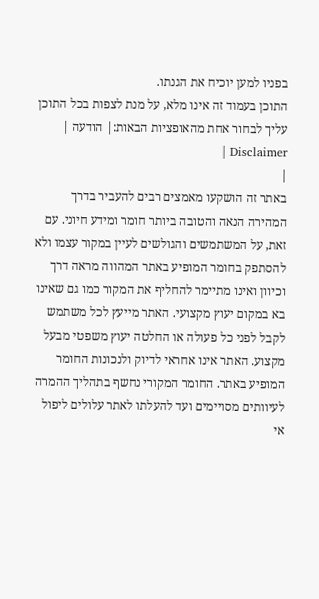בפניו למען יוכיח את הגנתו.
התוכן בעמוד זה אינו מלא, על מנת לצפות בכל התוכן עליך לבחור אחת מהאופציות הבאות:| הודעה | Disclaimer |
|
באתר זה הושקעו מאמצים רבים להעביר בדרך המהירה הנאה והטובה ביותר חומר ומידע חיוני. עם זאת, על המשתמשים והגולשים לעיין במקור עצמו ולא להסתפק בחומר המופיע באתר המהווה מראה דרך וכיוון ואינו מתיימר להחליף את המקור כמו גם שאינו בא במקום יעוץ מקצועי. האתר מייעץ לכל משתמש לקבל לפני כל פעולה או החלטה יעוץ משפטי מבעל מקצוע. האתר אינו אחראי לדיוק ולנכונות החומר המופיע באתר. החומר המקורי נחשף בתהליך ההמרה לעיוותים מסויימים ועד להעלתו לאתר עלולים ליפול אי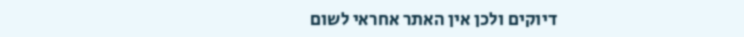דיוקים ולכן אין האתר אחראי לשום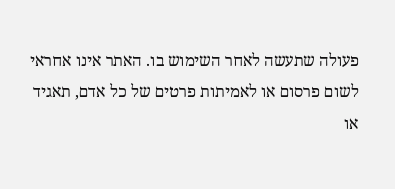פעולה שתעשה לאחר השימוש בו. האתר אינו אחראי לשום פרסום או לאמיתות פרטים של כל אדם, תאגיד או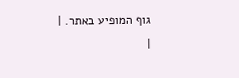גוף המופיע באתר. |
|